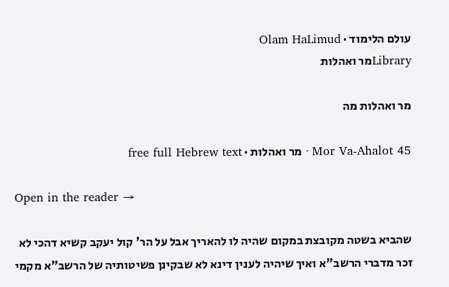עולם הלימוד · Olam HaLimud
Libraryמר ואהלות

מר ואהלות מה

Mor Va-Ahalot 45 · מר ואהלות · free full Hebrew text

Open in the reader →

שהביא בשטה מקובצת במקום שהיה לו להאריך אבל על הר' קול יעקב קשיא דהכי לא זכר מדברי הרשב"א ואיך שיהיה לענין דינא לא שבקינן פשיטותיה של הרשב"א מקמי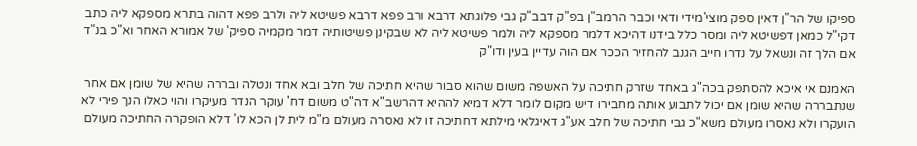ספיקו של הר"ן דאין ספק מוצי'מידי ודאי וכבר הרמב"ן בפ"ק דבב"ק גבי פלוגתא דרבא ורב פפא דרבא פשיטא ליה ולרב פפא דהוה בתרא מספקא ליה כתב דקי"ל כמאן דפשיטא ליה ומסר כלל בידנו דהיכא דלמר מספקא ליה ולמר פשיטא ליה לא שבקינן פשיטותיה דמר מקמיה ספיק' של אמורא האחר וא"כ בנ"ד אם הלך זה ונשאל על נדרו חייב הגנב להחזיר הככר אם הוה עדיין בעין ודו"ק

האמנם אי איכא להסתפק בכה"ג באחד שזרק חתיכה על האשפה משום שהוא סבור שהיא חתיכה של חלב ובא אחד ונטלה ובררה שהיא של שומן אם אחר שנתבררה שהיא שומן אם יכול לתבוע אותה מחבירו דיש מקום לומר דלא דמיא לההיא דהרשב"א דה"ט משום דח' עוקר הנדר מעיקרו והוי כאלו הנך פירי לא הועקרו ולא נאסרו מעולם משא"כ גבי חתיכה של חלב אע"ג דאיגלאי מילתא דחתיכה זו לא נאסרה מעולם מ"מ לית לן הכא לו' דלא הופקרה החתיכה מעולם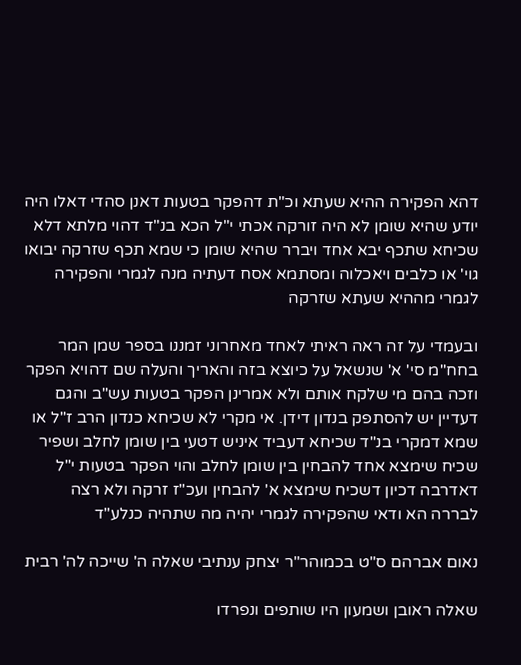דהא הפקירה ההיא שעתא וכ"ת דהפקר בטעות דאנן סהדי דאלו היה יודע שהיא שומן לא היה זורקה אכתי י"ל הכא בנ"ד דהוי מלתא דלא שכיחא שתכף יבא אחד ויברר שהיא שומן כי שמא תכף שזרקה יבואו גוי' או כלבים ויאכלוה ומסתמא אסח דעתיה מנה לגמרי והפקירה לגמרי מההיא שעתא שזרקה

ובעמדי על זה ראה ראיתי לאחד מאחרוני זמננו בספר שמן המר בחח"מ סי' א' שנשאל על כיוצא בזה והאריך והעלה שם דהויא הפקר וזכה בהם מי שלקח אותם ולא אמרינן הפקר בטעות עש"ב והגם דעדיין יש להסתפק בנדון דידן. אי מקרי לא שכיחא כנדון הרב ז"ל או שמא דמקרי בנ"ד שכיחא דעביד איניש דטעי בין שומן לחלב ושפיר שכיח שימצא אחד להבחין בין שומן לחלב והוי הפקר בטעות י"ל דאדרבה דכיון דשכיח שימצא א' להבחין ועכ"ז זרקה ולא רצה לבררה הא ודאי שהפקירה לגמרי יהיה מה שתהיה כנלע"ד

נאום אברהם ס"ט בכמוהר"ר יצחק ענתיבי שאלה ה' שייכה לה' רבית

שאלה ראובן ושמעון היו שותפים ונפרדו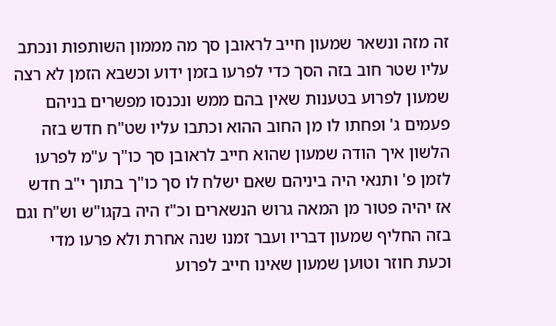זה מזה ונשאר שמעון חייב לראובן סך מה מממון השותפות ונכתב עליו שטר חוב בזה הסך כדי לפרעו בזמן ידוע וכשבא הזמן לא רצה שמעון לפרוע בטענות שאין בהם ממש ונכנסו מפשרים בניהם פעמים ג' ופחתו לו מן החוב ההוא וכתבו עליו שט"ח חדש בזה הלשון איך הודה שמעון שהוא חייב לראובן סך כו"ך ע"מ לפרעו לזמן פ' ותנאי היה ביניהם שאם ישלח לו סך כו"ך בתוך י"ב חדש אז יהיה פטור מן המאה גרוש הנשארים וכ"ז היה בקגו"ש וש"ח וגם בזה החליף שמעון דבריו ועבר זמנו שנה אחרת ולא פרעו מדי וכעת חוזר וטוען שמעון שאינו חייב לפרוע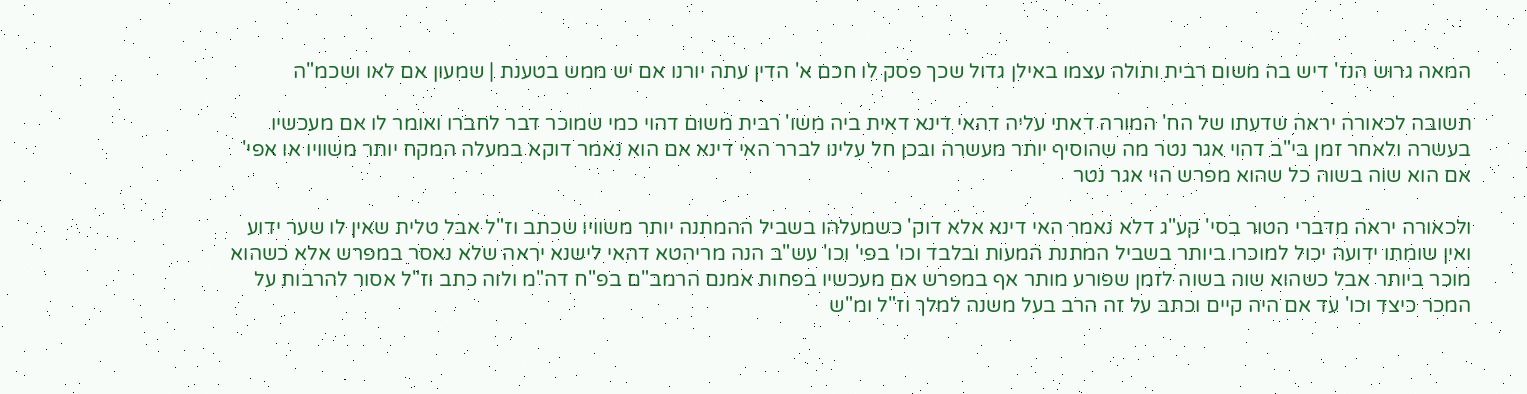המאה גרוש הנז' דיש בה משום רבית ותולה עצמו באילן גדול שכך פסק לו חכם א' הדין עתה יורנו אם יש ממש בטענת | שמעון אם לאו ושכמ"ה

תשובה לכאורה יראה שדעתו של הח' המורה דאתי עליה דהאי דינא דאית ביה משו' רבית משום דהוי כמי שמוכר דבר לחברו ואומר לו אם מעכשיו בעשרה ולאחר זמן בי"ב דהוי אגר נטר מה שהוסיף יותר מעשרה ובכן חל עלינו לברר האי דינא אם הוא נאמר דוקא במעלה המקח יותר משוויו או אפי' אם הוא שוה בשוה כל שהוא מפרש הוי אגר נטר

ולכאורה יראה מדברי הטור בסי' קע"ג דלא נאמר האי דינא אלא דוק' כשמעלהו בשביל ההמתנה יותר משוויו שכתב וז"ל אבל טלית שאין לו שער ידוע ואין שומתו ידועה יכול למוכרו ביותר בשביל המתנת המעות ובלבד וכו' בפי' וכו' עש"ב הנה מריהטא דהאי לישנא יראה שלא נאסר במפרש אלא כשהוא מוכר ביותר אבל כשהוא שוה בשוה לזמן שפורע מותר אף במפרש אם מעכשיו בפחות אמנם הרמב"ם בפ"ח דה"מ ולוה כתב וז"ל אסור להרבות על המכר כיצד וכו' עד אם היה קיים וכתב על זה הרב בעל משנה למלך וז"ל ומ"ש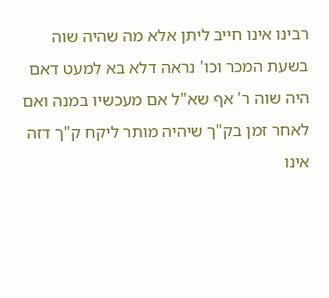רבינו אינו חייב ליתן אלא מה שהיה שוה בשעת המכר וכו' נראה דלא בא למעט דאם היה שוה ר' אף שא"ל אם מעכשיו במנה ואם לאחר זמן בק"ך שיהיה מותר ליקח ק"ך דזה אינו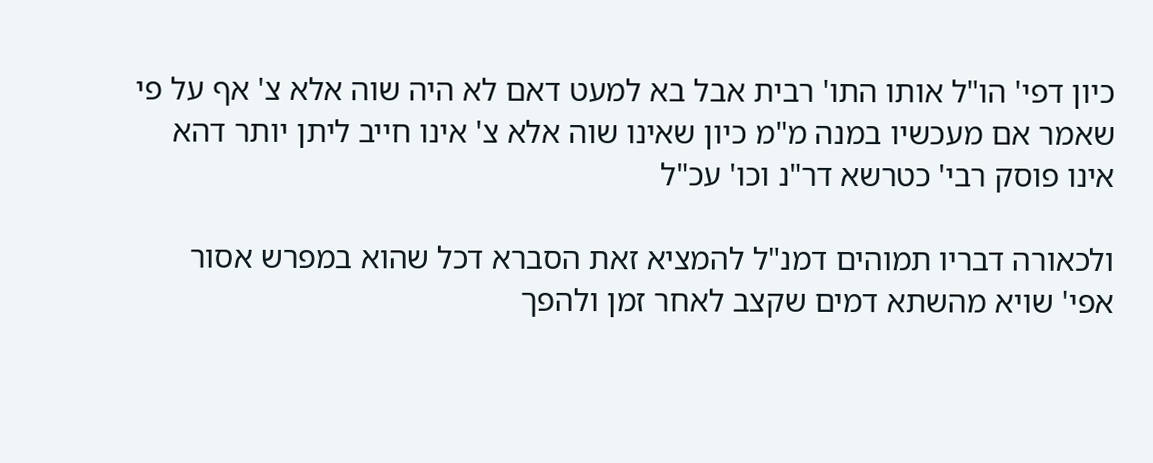כיון דפי' הו"ל אותו התו' רבית אבל בא למעט דאם לא היה שוה אלא צ' אף על פי שאמר אם מעכשיו במנה מ"מ כיון שאינו שוה אלא צ' אינו חייב ליתן יותר דהא אינו פוסק רבי' כטרשא דר"נ וכו' עכ"ל

ולכאורה דבריו תמוהים דמנ"ל להמציא זאת הסברא דכל שהוא במפרש אסור אפי' שויא מהשתא דמים שקצב לאחר זמן ולהפך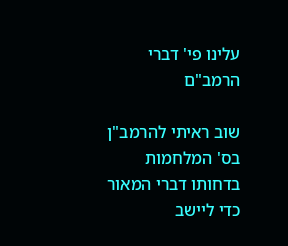עלינו פי' דברי הרמב"ם

שוב ראיתי להרמב"ן בס' המלחמות בדחותו דברי המאור כדי ליישב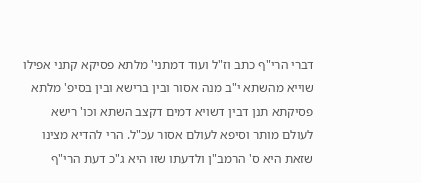דברי הרי"ף כתב וז"ל ועוד דמתני' מלתא פסיקא קתני אפילו שוייא מהשתא י"ב מנה אסור ובין ברישא ובין בסיפ' מלתא פסיקתא תנן דבין דשויא דמים דקצב השתא וכו' רישא לעולם מותר וסיפא לעולם אסור עכ"ל. הרי להדיא מצינו שזאת היא ס' הרמב"ן ולדעתו שזו היא ג"כ דעת הרי"ף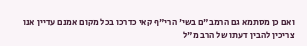ואם כן מסתמא גם הרמב"ם בשי' הרי"ף קאי כדרכו בכל מקום אמנם עדיין אנו צריכין להבין דעתו של הרב מ"ל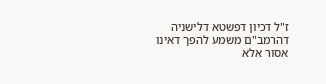ז"ל דכיון דפשטא דלישניה דהרמב"ם משמע להפך דאינו אסור אלא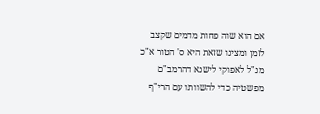אם הוא שוה פחות מדמים שקצב לזמן ומצינו שזאת היא ס' הטור א"כ מנ"ל לאפוקי לישנא דהרמב"ם מפשטיה כדי להשוותו עם הרי"ף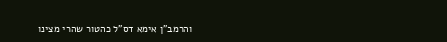והרמב"ן אימא דס"ל כהטור שהרי מצינו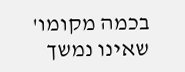בכמה מקומו' שאינו נמשך